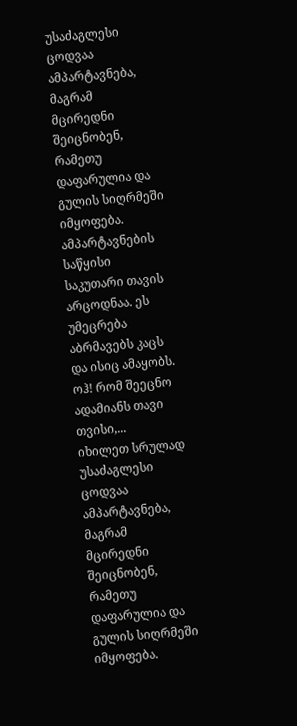უსაძაგლესი ცოდვაა ამპარტავნება, მაგრამ მცირედნი შეიცნობენ, რამეთუ დაფარულია და გულის სიღრმეში იმყოფება. ამპარტავნების საწყისი საკუთარი თავის არცოდნაა. ეს უმეცრება აბრმავებს კაცს და ისიც ამაყობს. ოჰ! რომ შეეცნო ადამიანს თავი თვისი,...
იხილეთ სრულად
უსაძაგლესი ცოდვაა ამპარტავნება, მაგრამ მცირედნი შეიცნობენ, რამეთუ დაფარულია და გულის სიღრმეში იმყოფება.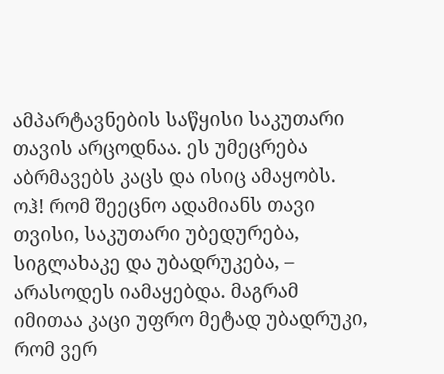ამპარტავნების საწყისი საკუთარი თავის არცოდნაა. ეს უმეცრება აბრმავებს კაცს და ისიც ამაყობს. ოჰ! რომ შეეცნო ადამიანს თავი თვისი, საკუთარი უბედურება, სიგლახაკე და უბადრუკება, – არასოდეს იამაყებდა. მაგრამ იმითაა კაცი უფრო მეტად უბადრუკი, რომ ვერ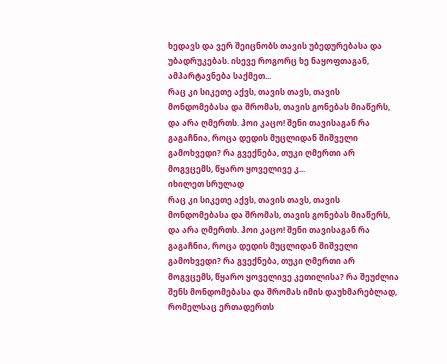ხედავს და ვერ შეიცნობს თავის უბედურებასა და უბადრუკებას. ისევე როგორც ხე ნაყოფთაგან, ამპარტავნება საქმეთ...
რაც კი სიკეთე აქვს, თავის თავს, თავის მონდომებასა და შრომას, თავის გონებას მიაწერს, და არა ღმერთს. ჰოი კაცო! შენი თავისაგან რა გაგაჩნია, როცა დედის მუცლიდან შიშველი გამოხვედი? რა გვექნება, თუკი ღმერთი არ მოგვცემს, წყარო ყოველივე კ...
იხილეთ სრულად
რაც კი სიკეთე აქვს, თავის თავს, თავის მონდომებასა და შრომას, თავის გონებას მიაწერს, და არა ღმერთს. ჰოი კაცო! შენი თავისაგან რა გაგაჩნია, როცა დედის მუცლიდან შიშველი გამოხვედი? რა გვექნება, თუკი ღმერთი არ მოგვცემს, წყარო ყოველივე კეთილისა? რა შეუძლია შენს მონდომებასა და შრომას იმის დაუხმარებლად, რომელსაც ერთადერთს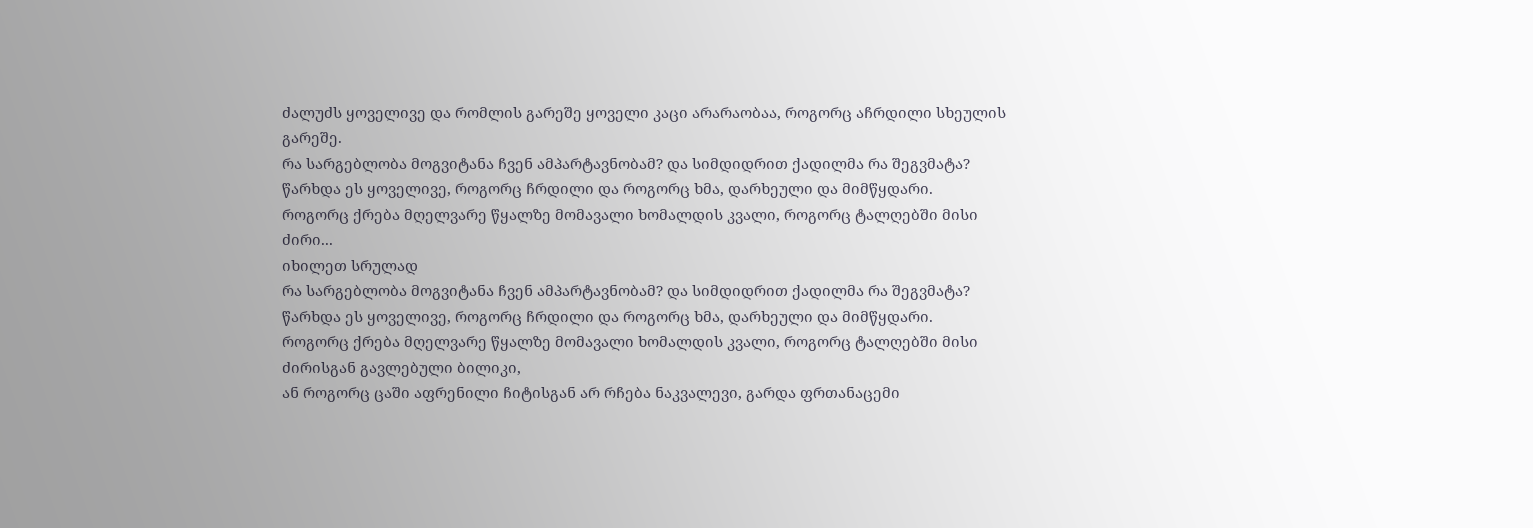ძალუძს ყოველივე და რომლის გარეშე ყოველი კაცი არარაობაა, როგორც აჩრდილი სხეულის გარეშე.
რა სარგებლობა მოგვიტანა ჩვენ ამპარტავნობამ? და სიმდიდრით ქადილმა რა შეგვმატა?
წარხდა ეს ყოველივე, როგორც ჩრდილი და როგორც ხმა, დარხეული და მიმწყდარი.
როგორც ქრება მღელვარე წყალზე მომავალი ხომალდის კვალი, როგორც ტალღებში მისი ძირი...
იხილეთ სრულად
რა სარგებლობა მოგვიტანა ჩვენ ამპარტავნობამ? და სიმდიდრით ქადილმა რა შეგვმატა?
წარხდა ეს ყოველივე, როგორც ჩრდილი და როგორც ხმა, დარხეული და მიმწყდარი.
როგორც ქრება მღელვარე წყალზე მომავალი ხომალდის კვალი, როგორც ტალღებში მისი ძირისგან გავლებული ბილიკი,
ან როგორც ცაში აფრენილი ჩიტისგან არ რჩება ნაკვალევი, გარდა ფრთანაცემი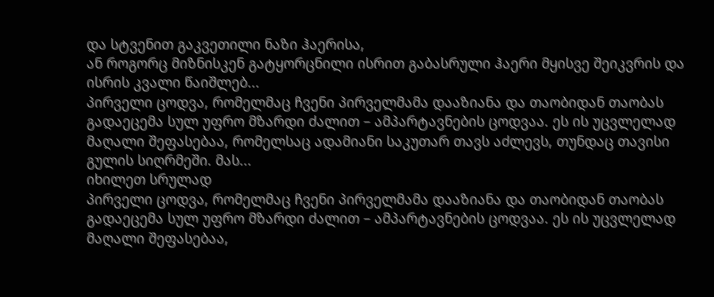და სტვენით გაკვეთილი ნაზი ჰაერისა,
ან როგორც მიზნისკენ გატყორცნილი ისრით გაბასრული ჰაერი მყისვე შეიკვრის და ისრის კვალი წაიშლებ...
პირველი ცოდვა, რომელმაც ჩვენი პირველმამა დააზიანა და თაობიდან თაობას გადაეცემა სულ უფრო მზარდი ძალით – ამპარტავნების ცოდვაა. ეს ის უცვლელად მაღალი შეფასებაა, რომელსაც ადამიანი საკუთარ თავს აძლევს, თუნდაც თავისი გულის სიღრმეში. მას...
იხილეთ სრულად
პირველი ცოდვა, რომელმაც ჩვენი პირველმამა დააზიანა და თაობიდან თაობას გადაეცემა სულ უფრო მზარდი ძალით – ამპარტავნების ცოდვაა. ეს ის უცვლელად მაღალი შეფასებაა,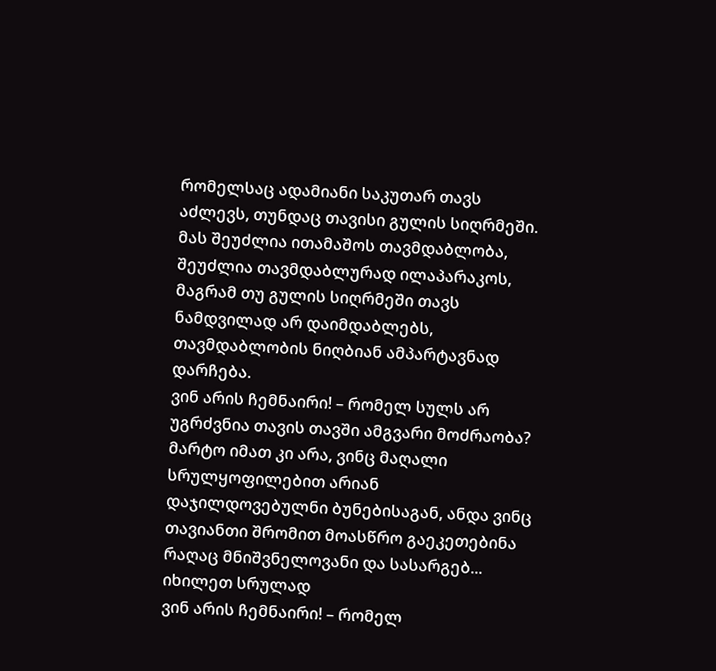რომელსაც ადამიანი საკუთარ თავს აძლევს, თუნდაც თავისი გულის სიღრმეში. მას შეუძლია ითამაშოს თავმდაბლობა, შეუძლია თავმდაბლურად ილაპარაკოს, მაგრამ თუ გულის სიღრმეში თავს ნამდვილად არ დაიმდაბლებს, თავმდაბლობის ნიღბიან ამპარტავნად დარჩება.
ვინ არის ჩემნაირი! – რომელ სულს არ უგრძვნია თავის თავში ამგვარი მოძრაობა? მარტო იმათ კი არა, ვინც მაღალი სრულყოფილებით არიან დაჯილდოვებულნი ბუნებისაგან, ანდა ვინც თავიანთი შრომით მოასწრო გაეკეთებინა რაღაც მნიშვნელოვანი და სასარგებ...
იხილეთ სრულად
ვინ არის ჩემნაირი! – რომელ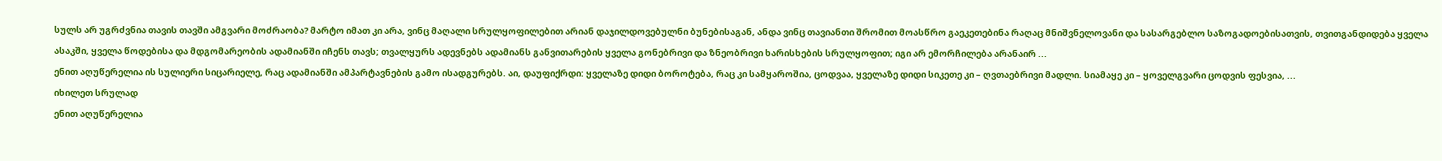სულს არ უგრძვნია თავის თავში ამგვარი მოძრაობა? მარტო იმათ კი არა, ვინც მაღალი სრულყოფილებით არიან დაჯილდოვებულნი ბუნებისაგან, ანდა ვინც თავიანთი შრომით მოასწრო გაეკეთებინა რაღაც მნიშვნელოვანი და სასარგებლო საზოგადოებისათვის, თვითგანდიდება ყველა ასაკში, ყველა წოდებისა და მდგომარეობის ადამიანში იჩენს თავს; თვალყურს ადევნებს ადამიანს განვითარების ყველა გონებრივი და ზნეობრივი ხარისხების სრულყოფით; იგი არ ემორჩილება არანაირ ...
ენით აღუწერელია ის სულიერი სიცარიელე, რაც ადამიანში ამპარტავნების გამო ისადგურებს. აი, დაუფიქრდი: ყველაზე დიდი ბოროტება, რაც კი სამყაროშია, ცოდვაა, ყველაზე დიდი სიკეთე კი – ღვთაებრივი მადლი. სიამაყე კი – ყოველგვარი ცოდვის ფესვია, ...
იხილეთ სრულად
ენით აღუწერელია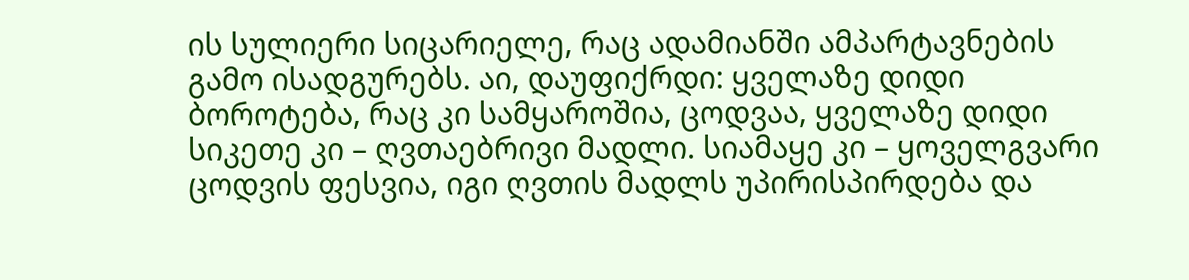ის სულიერი სიცარიელე, რაც ადამიანში ამპარტავნების გამო ისადგურებს. აი, დაუფიქრდი: ყველაზე დიდი ბოროტება, რაც კი სამყაროშია, ცოდვაა, ყველაზე დიდი სიკეთე კი – ღვთაებრივი მადლი. სიამაყე კი – ყოველგვარი ცოდვის ფესვია, იგი ღვთის მადლს უპირისპირდება და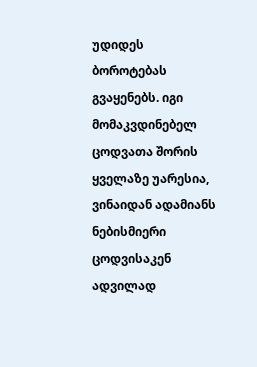უდიდეს ბოროტებას გვაყენებს. იგი მომაკვდინებელ ცოდვათა შორის ყველაზე უარესია, ვინაიდან ადამიანს ნებისმიერი ცოდვისაკენ ადვილად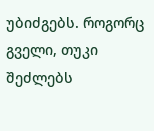უბიძგებს. როგორც გველი, თუკი შეძლებს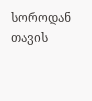სოროდან თავის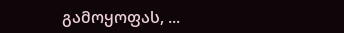გამოყოფას, ...